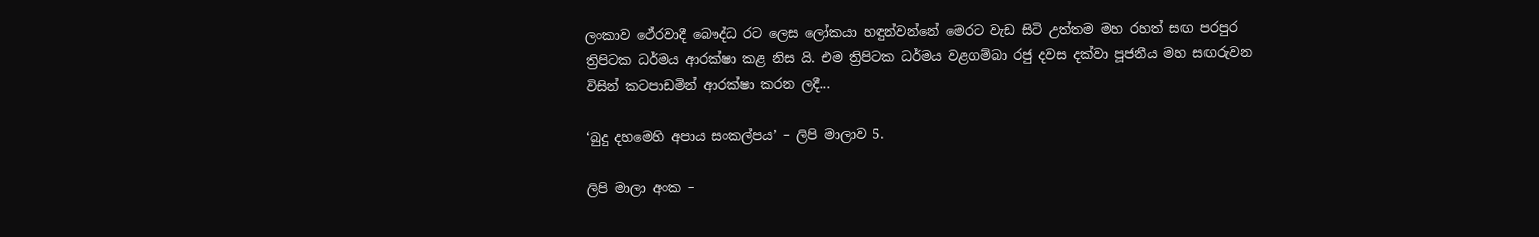ලංකාව ථේරවාදී බෞද්ධ රට ලෙස ලෝකයා හඳුන්වන්නේ මෙරට වැඩ සිටි උත්තම මහ රහත් සඟ පරපුර ත්‍රිපිටක ධර්මය ආරක්ෂා කළ නිස යි. එම ත්‍රිපිටක ධර්මය වළගම්බා රජු දවස දක්වා පූජනීය මහ සඟරුවන විසින් කටපාඩමින් ආරක්ෂා කරන ලදී...

‘බුදු දහමෙහි අපාය සංකල්පය’ – ලිපි මාලාව 5.

ලිපි මාලා අංක –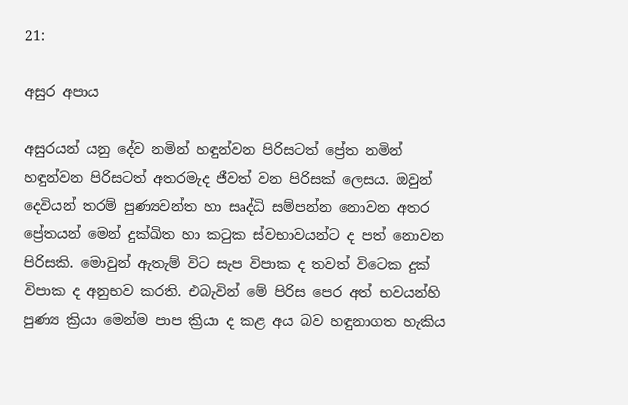21:

අසුර අපාය

අසුරයන් යනු දේව නමින් හඳුන්වන පිරිසටත් ප්‍රේත නමින් හඳුන්වන පිරිසටත් අතරමැද ජීවත් වන පිරිසක් ලෙසය. ඔවුන් දෙවියන් තරම් පුණ්‍යවන්ත හා සෘද්ධි සම්පන්න නොවන අතර ප්‍රේතයන් මෙන් දුක්ඛිත හා කටුක ස්වභාවයන්ට ද පත් නොවන පිරිසකි. මොවුන් ඇතැම් විට සැප විපාක ද තවත් විටෙක දුක් විපාක ද අනුභව කරති. එබැවින් මේ පිරිස පෙර අත් භවයන්හි පුණ්‍ය ක්‍රියා මෙන්ම පාප ක්‍රියා ද කළ අය බව හඳුනාගත හැකිය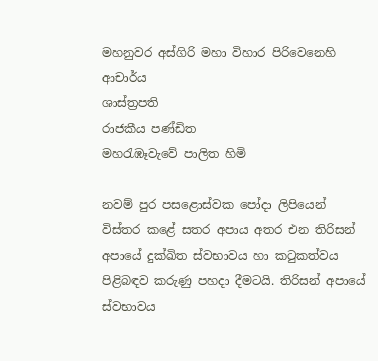මහනුවර අස්ගිරි මහා විහාර පිරිවෙනෙහි ආචාර්ය
ශාස්ත්‍රපති
රාජකීය පණ්ඩිත
මහරැඹෑවැවේ පාලිත හිමි

නවම් පුර පසළොස්වක පෝදා ලිපියෙන් විස්තර කළේ සතර අපාය අතර එන තිරිසන් අපායේ දුක්ඛිත ස්වභාවය හා කටුකත්වය පිළිබඳව කරුණු පහදා දීමටයි. තිරිසන් අපායේ ස්වභාවය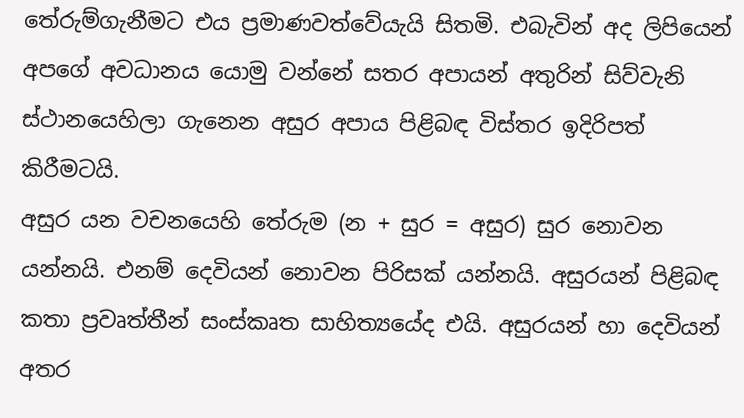තේරුම්ගැනීමට එය ප්‍රමාණවත්වේයැයි සිතමි. එබැවින් අද ලිපියෙන් අපගේ අවධානය යොමු වන්නේ සතර අපායන් අතුරින් සිව්වැනි ස්ථානයෙහිලා ගැනෙන අසුර අපාය පිළිබඳ විස්තර ඉදිරිපත් කිරීමටයි.
අසුර යන වචනයෙහි තේරුම (න + සුර = අසුර) සුර නොවන යන්නයි. එනම් දෙවියන් නොවන පිරිසක් යන්නයි. අසුරයන් පිළිබඳ කතා ප්‍රවෘත්තීන් සංස්කෘත සාහිත්‍යයේද එයි. අසුරයන් හා දෙවියන් අතර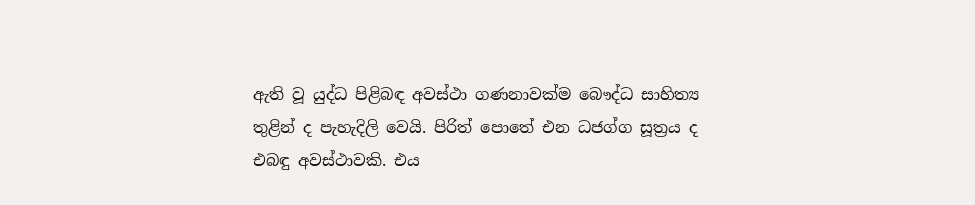ඇති වූ යුද්ධ පිළිබඳ අවස්ථා ගණනාවක්ම බෞද්ධ සාහිත්‍ය තුළින් ද පැහැදිලි වෙයි. පිරිත් පොතේ එන ධජග්ග සූත්‍රය ද එබඳු අවස්ථාවකි. එය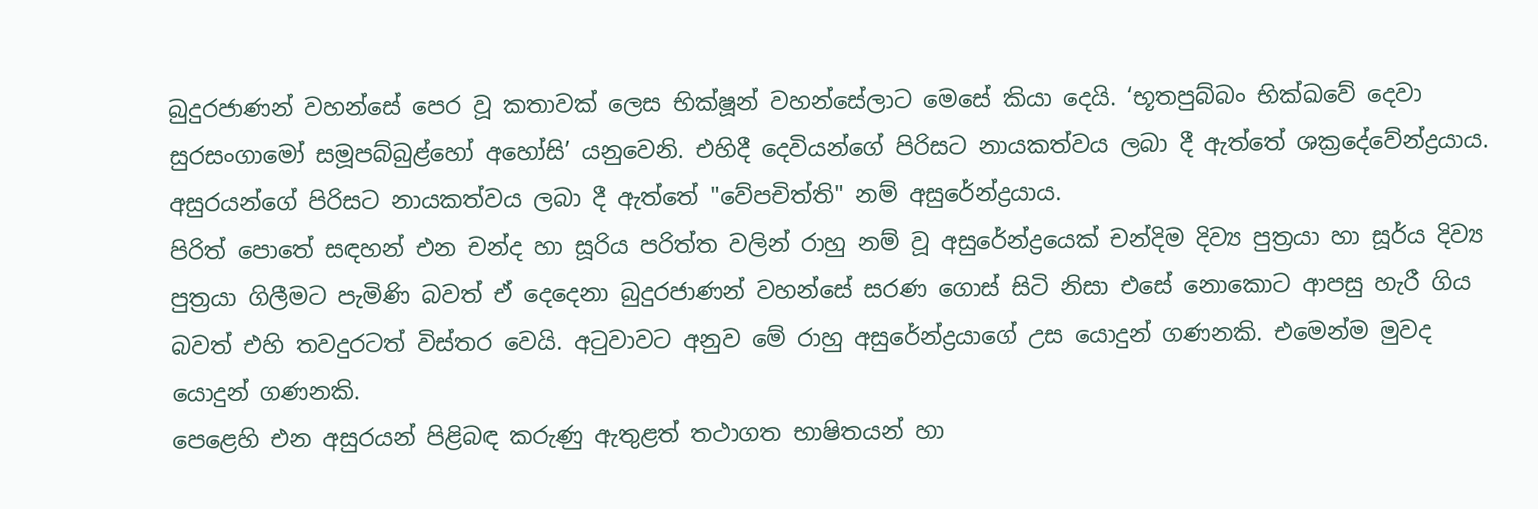බුදුරජාණන් වහන්සේ පෙර වූ කතාවක් ලෙස භික්ෂූන් වහන්සේලාට මෙසේ කියා දෙයි. ‘භූතපුබ්බං භික්ඛවේ දෙවා සුරසංගාමෝ සමූපබ්බුළ්හෝ අහෝසි’ යනුවෙනි. එහිදී දෙවියන්ගේ පිරිසට නායකත්වය ලබා දී ඇත්තේ ශක්‍රදේවේන්ද්‍රයාය. අසුරයන්ගේ පිරිසට නායකත්වය ලබා දී ඇත්තේ "වේපචිත්ති" නම් අසුරේන්ද්‍රයාය.
පිරිත් පොතේ සඳහන් එන චන්ද හා සූරිය පරිත්ත වලින් රාහු නම් වූ අසුරේන්ද්‍රයෙක් චන්දිම දිව්‍ය පුත්‍රයා හා සූර්ය දිව්‍ය පුත්‍රයා ගිලීමට පැමිණි බවත් ඒ දෙදෙනා බුදුරජාණන් වහන්සේ සරණ ගොස් සිටි නිසා එසේ නොකොට ආපසු හැරී ගිය බවත් එහි තවදුරටත් විස්තර වෙයි. අටුවාවට අනුව මේ රාහු අසුරේන්ද්‍රයාගේ උස යොදුන් ගණනකි. එමෙන්ම මුවද යොදුන් ගණනකි.
පෙළෙහි එන අසුරයන් පිළිබඳ කරුණු ඇතුළත් තථාගත භාෂිතයන් හා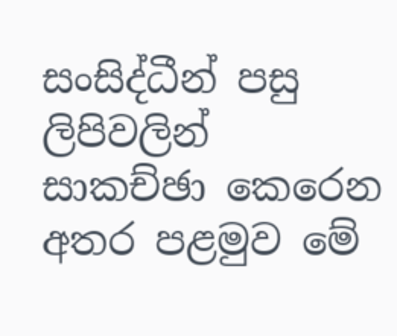සංසිද්ධීන් පසු ලිපිවලින් සාකච්ඡා කෙරෙන අතර පළමුව මේ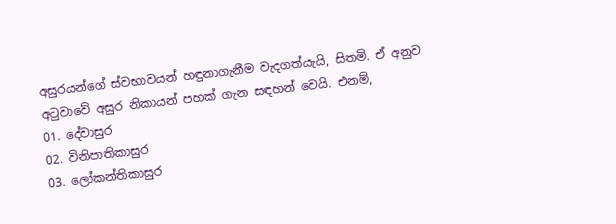අසුරයන්ගේ ස්වභාවයන් හඳුනාගැනීම වැදගත්යැයි, සිතමි. ඒ අනුව අටුවාවේ අසුර නිකායන් පහක් ගැන සඳහන් වෙයි. එනම්,
01. දේවාසුර
02. විනිපාතිකාසුර
03. ලෝකන්තිකාසුර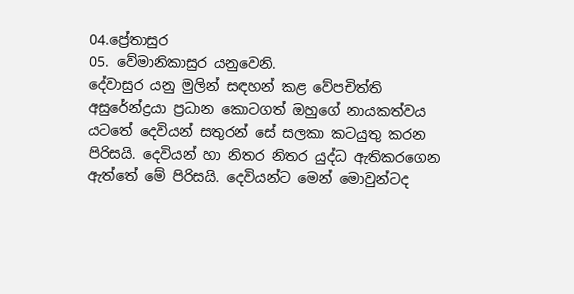04.ප්‍රේතාසුර
05. වේමානිකාසුර යනුවෙනි.
දේවාසුර යනු මුලින් සඳහන් කළ වේපචිත්ති අසුරේන්ද්‍රයා ප්‍රධාන කොටගත් ඔහුගේ නායකත්වය යටතේ දෙවියන් සතුරන් සේ සලකා කටයුතු කරන පිරිසයි. දෙවියන් හා නිතර නිතර යුද්ධ ඇතිකරගෙන ඇත්තේ මේ පිරිසයි. දෙවියන්ට මෙන් මොවුන්ටද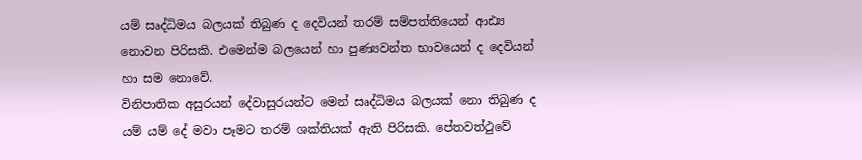යම් සෘද්ධිමය බලයක් තිබුණ ද දෙවියන් තරම් සම්පත්තියෙන් ආඪ්‍ය නොවන පිරිසකි. එමෙන්ම බලයෙන් හා පුණ්‍යවන්ත භාවයෙන් ද දෙවියන් හා සම නොවේ.
විනිපාතික අසුරයන් දේවාසුරයන්ට මෙන් සෘද්ධිමය බලයක් නො තිබුණ ද යම් යම් දේ මවා පෑමට තරම් ශක්තියක් ඇති පිරිසකි. පේතවත්ථුවේ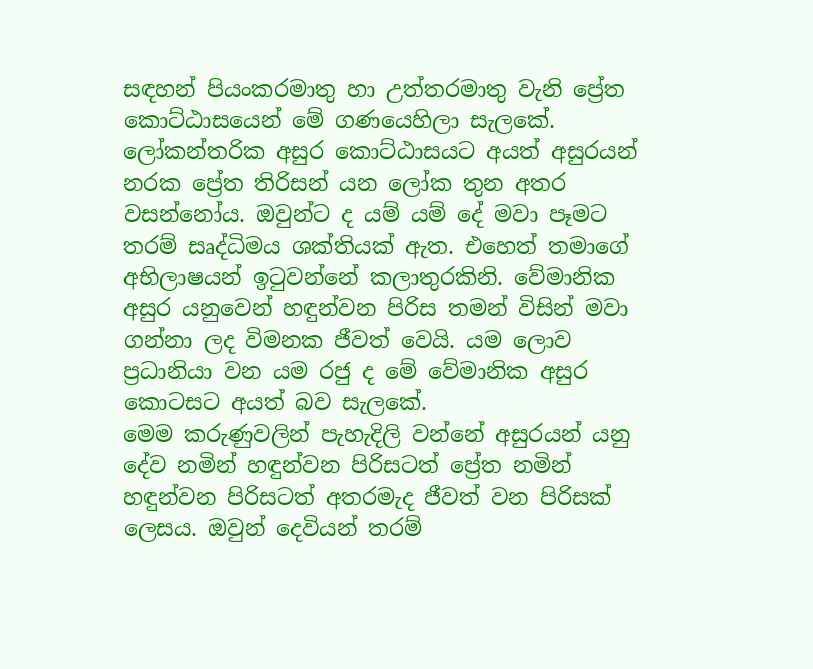සඳහන් පියංකරමාතු හා උත්තරමාතු වැනි ප්‍රේත කොට්ඨාසයෙන් මේ ගණයෙහිලා සැලකේ. ලෝකන්තරික අසුර කොට්ඨාසයට අයත් අසුරයන් නරක ප්‍රේත තිරිසන් යන ලෝක තුන අතර වසන්නෝය. ඔවුන්ට ද යම් යම් දේ මවා පෑමට තරම් සෘද්ධිමය ශක්තියක් ඇත. එහෙත් තමාගේ අභිලාෂයන් ඉටුවන්නේ කලාතුරකිනි. වේමානික අසුර යනුවෙන් හඳුන්වන පිරිස තමන් විසින් මවා ගන්නා ලද විමනක ජීවත් වෙයි. යම ලොව ප්‍රධානියා වන යම රජු ද මේ වේමානික අසුර කොටසට අයත් බව සැලකේ.
මෙම කරුණුවලින් පැහැදිලි වන්නේ අසුරයන් යනු දේව නමින් හඳුන්වන පිරිසටත් ප්‍රේත නමින් හඳුන්වන පිරිසටත් අතරමැද ජීවත් වන පිරිසක් ලෙසය. ඔවුන් දෙවියන් තරම්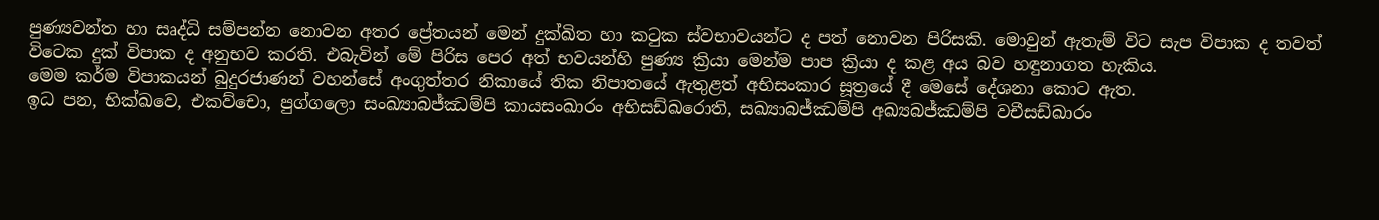පුණ්‍යවන්ත හා සෘද්ධි සම්පන්න නොවන අතර ප්‍රේතයන් මෙන් දුක්ඛිත හා කටුක ස්වභාවයන්ට ද පත් නොවන පිරිසකි. මොවුන් ඇතැම් විට සැප විපාක ද තවත් විටෙක දුක් විපාක ද අනුභව කරති. එබැවින් මේ පිරිස පෙර අත් භවයන්හි පුණ්‍ය ක්‍රියා මෙන්ම පාප ක්‍රියා ද කළ අය බව හඳුනාගත හැකිය.
මෙම කර්ම විපාකයන් බුදුරජාණන් වහන්සේ අංගුත්තර නිකායේ තික නිපාතයේ ඇතුළත් අභිසංකාර සූත්‍රයේ දී මෙසේ දේශනා කොට ඇත.
ඉධ පන, භික්ඛවෙ, එකව්චො, පුග්ගලො සංඛ්‍යාබජ්ඣම්පි කායසංඛාරං අභිසඩ්ඛරොති, සඛ්‍යාබජ්ඣම්පි අඛ්‍යබජ්ඣම්පි වචීසඩ්ඛාරං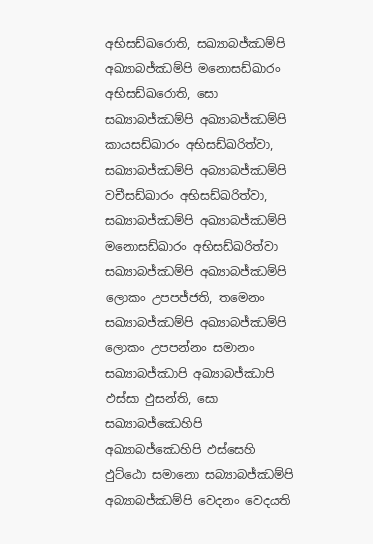අභිසඩ්ඛරොති, සඛ්‍යාබජ්ඣම්පි අඛ්‍යාබජ්ඣම්පි මනොසඩ්ඛාරං අභිසඩ්ඛරොති, සො සඛ්‍යාබජ්ඣම්පි අඛ්‍යාබජ්ඣම්පි කායසඩ්ඛාරං අභිසඩ්ඛරිත්වා, සඛ්‍යාබජ්ඣම්පි අබ්‍යාබජ්ඣම්පි වචීසඩ්ඛාරං අභිසඩ්ඛරිත්වා, සඛ්‍යාබජ්ඣම්පි අඛ්‍යාබජ්ඣම්පි මනොසඩ්ඛාරං අභිසඩ්ඛරිත්වා සඛ්‍යාබජ්ඣම්පි අඛ්‍යාබජ්ඣම්පි ලොකං උපපජ්ජති, තමෙනං සඛ්‍යාබජ්ඣම්පි අඛ්‍යාබජ්ඣම්පි ලොකං උපපන්නං සමානං සඛ්‍යාබජ්ඣාපි අඛ්‍යාබජ්ඣාපි ඵස්සා ඵුසන්ති, සො සඛ්‍යාබජ්ඣෙහිපි අඛ්‍යාබජ්ඣෙහිපි ඵස්සෙහි ඵුට්ඨො සමානො සබ්‍යාබජ්ඣම්පි අබ්‍යාබජ්ඣම්පි වෙදනං වෙදයති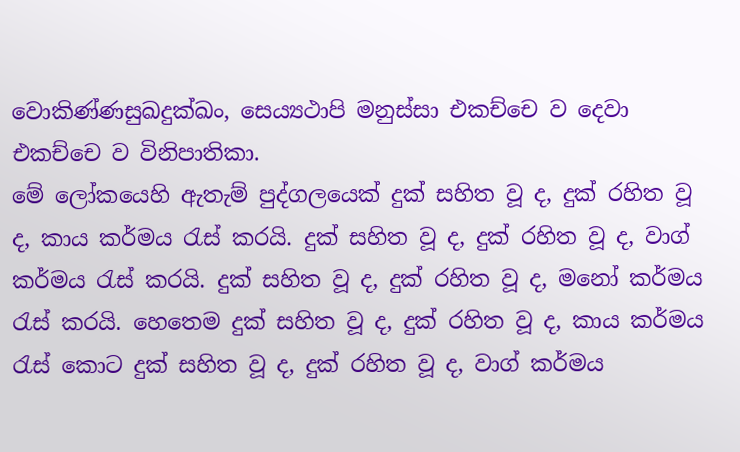වොකිණ්ණසුඛදුක්ඛං, සෙය්‍යථාපි මනුස්සා එකච්චෙ ව දෙවා එකච්චෙ ව විනිපාතිකා.
මේ ලෝකයෙහි ඇතැම් පුද්ගලයෙක් දුක් සහිත වූ ද, දුක් රහිත වූ ද, කාය කර්මය රැස් කරයි. දුක් සහිත වූ ද, දුක් රහිත වූ ද, වාග් කර්මය රැස් කරයි. දුක් සහිත වූ ද, දුක් රහිත වූ ද, මනෝ කර්මය රැස් කරයි. හෙතෙම දුක් සහිත වූ ද, දුක් රහිත වූ ද, කාය කර්මය රැස් කොට දුක් සහිත වූ ද, දුක් රහිත වූ ද, වාග් කර්මය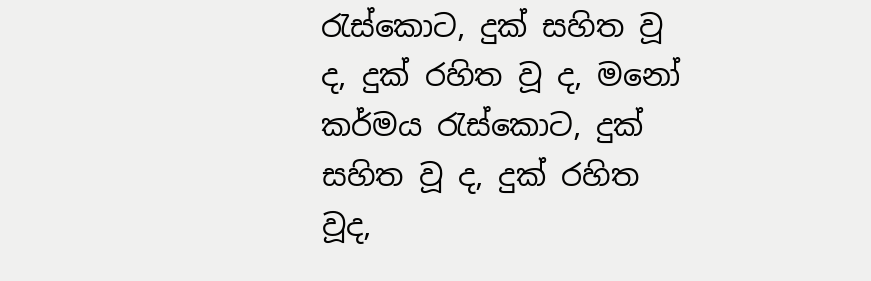රැස්කොට, දුක් සහිත වූ ද, දුක් රහිත වූ ද, මනෝ කර්මය රැස්කොට, දුක් සහිත වූ ද, දුක් රහිත වූද,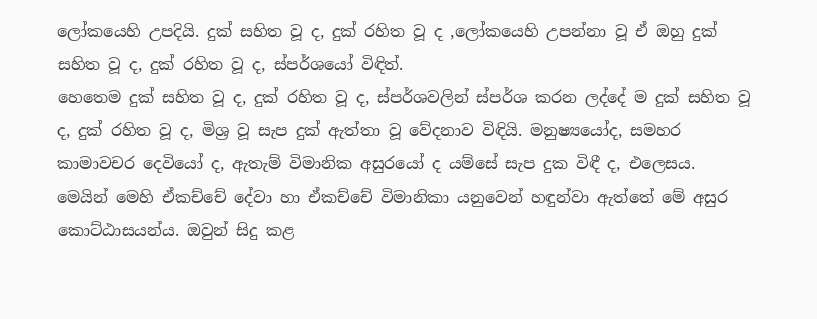ලෝකයෙහි උපදියි. දුක් සහිත වූ ද, දුක් රහිත වූ ද ,ලෝකයෙහි උපන්නා වූ ඒ ඔහු දුක් සහිත වූ ද, දුක් රහිත වූ ද, ස්පර්ශයෝ විඳිත්.
හෙතෙම දුක් සහිත වූ ද, දුක් රහිත වූ ද, ස්පර්ශවලින් ස්පර්ශ කරන ලද්දේ ම දුක් සහිත වූ ද, දුක් රහිත වූ ද, මිශ්‍ර වූ සැප දුක් ඇත්තා වූ වේදනාව විඳියි. මනුෂ්‍යයෝද, සමහර කාමාවචර දෙවියෝ ද, ඇතැම් විමානික අසුරයෝ ද යම්සේ සැප දුක විඳී ද, එලෙසය.
මෙයින් මෙහි ඒකච්චේ දේවා හා ඒකච්චේ විමානිකා යනුවෙන් හඳුන්වා ඇත්තේ මේ අසුර කොට්ඨාසයන්ය. ඔවුන් සිදු කළ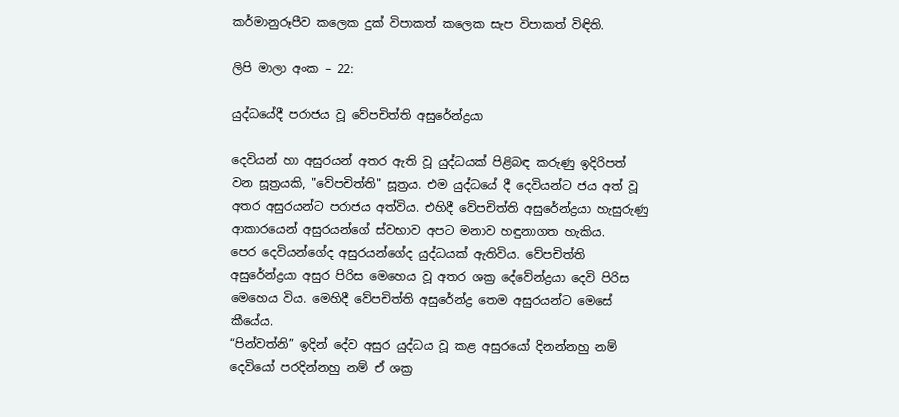කර්මානුරූපීව කලෙක දුක් විපාකත් කලෙක සැප විපාකත් විඳිති.

ලිපි මාලා අංක – 22:

යුද්ධයේදී පරාජය වූ වේපචිත්ති අසුරේන්ද්‍රයා

දෙවියන් හා අසුරයන් අතර ඇති වූ යුද්ධයක් පිළිබඳ කරුණු ඉදිරිපත් වන සූත්‍රයකි, "වේපචිත්ති" සූත්‍රය. එම යුද්ධයේ දී දෙවියන්ට ජය අත් වූ අතර අසුරයන්ට පරාජය අත්විය. එහිදී වේපචිත්ති අසුරේන්ද්‍රයා හැසුරුණු ආකාරයෙන් අසුරයන්ගේ ස්වභාව අපට මනාව හඳුනාගත හැකිය.
පෙර දෙවියන්ගේද අසුරයන්ගේද යුද්ධයක් ඇතිවිය. වේපචිත්ති අසුරේන්ද්‍රයා අසුර පිරිස මෙහෙය වූ අතර ශක්‍ර දේවේන්ද්‍රයා දෙවි පිරිස මෙහෙය විය. මෙහිදී වේපචිත්ති අසුරේන්ද්‍ර තෙම අසුරයන්ට මෙසේ කීයේය.
“පින්වත්නි” ඉදින් දේව අසුර යුද්ධය වූ කළ අසුරයෝ දිනන්නහු නම් දෙවියෝ පරදින්නහු නම් ඒ ශක්‍ර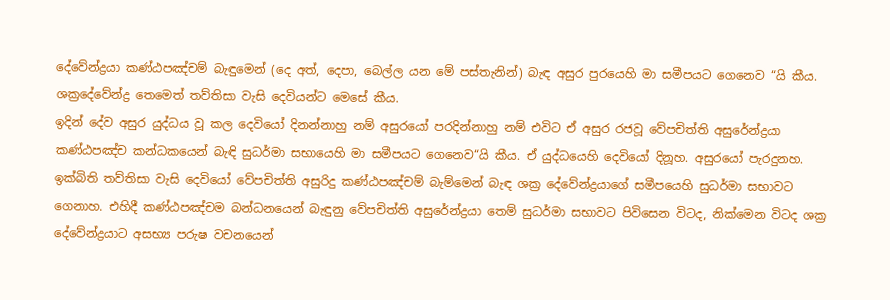දේවේන්ද්‍රයා කණ්ඨපඤ්චම් බැඳුමෙන් (දෙ අත්, දෙපා, බෙල්ල යන මේ පස්තැනින්) බැඳ අසුර පුරයෙහි මා සමීපයට ගෙනෙව “යි කීය. ශක්‍රදේවේන්ද්‍ර තෙමෙත් තව්තිසා වැසි දෙවියන්ට මෙසේ කීය.
ඉදින් දේව අසුර යුද්ධය වූ කල දෙවියෝ දිනන්නාහු නම් අසුරයෝ පරදින්නාහු නම් එවිට ඒ අසුර රජවූ වේපචිත්ති අසුරේන්ද්‍රයා කණ්ඨපඤ්ච කන්ධකයෙන් බැඳි සුධර්මා සභායෙහි මා සමීපයට ගෙනෙව“යි කීය. ඒ යුද්ධයෙහි දෙවියෝ දිනූහ. අසුරයෝ පැරදුනහ. ඉක්බිති තව්තිසා වැසි දෙවියෝ වේපචිත්ති අසුරිදු කණ්ඨපඤ්චම් බැම්මෙන් බැඳ ශක්‍ර දේවේන්ද්‍රයාගේ සමීපයෙහි සුධර්මා සභාවට ගෙනාහ. එහිදී කණ්ඨපඤ්චම බන්ධනයෙන් බැඳුනු වේපචිත්ති අසුරේන්ද්‍රයා තෙම් සුධර්මා සභාවට පිවිසෙන විටද, නික්මෙන විටද ශක්‍ර දේවේන්ද්‍රයාට අසභ්‍ය පරුෂ වචනයෙන්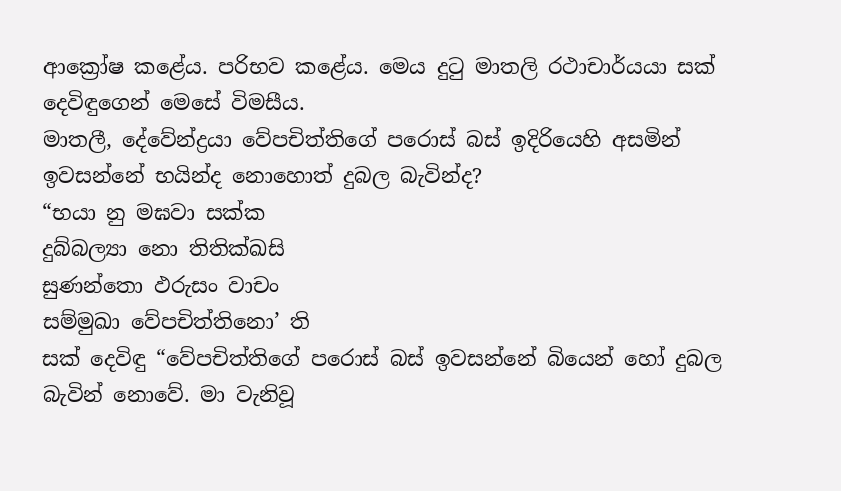ආක්‍රෝෂ කළේය. පරිභව කළේය. මෙය දුටු මාතලි රථාචාර්යයා සක් දෙවිඳුගෙන් මෙසේ විමසීය.
මාතලී, දේවේන්ද්‍රයා වේපචිත්තිගේ පරොස් බස් ඉදිරියෙහි අසමින් ඉවසන්නේ භයින්ද නොහොත් දුබල බැවින්ද?
“භයා නු මඝවා සක්ක
දුබ්බල්‍යා නො තිතික්ඛසි
සුණන්තො ඵරුසං වාචං
සම්මුඛා වේපචිත්තිනො’ ති
සක් දෙවිඳු “වේපචිත්තිගේ පරොස් බස් ඉවසන්නේ බියෙන් හෝ දුබල බැවින් නොවේ. මා වැනිවූ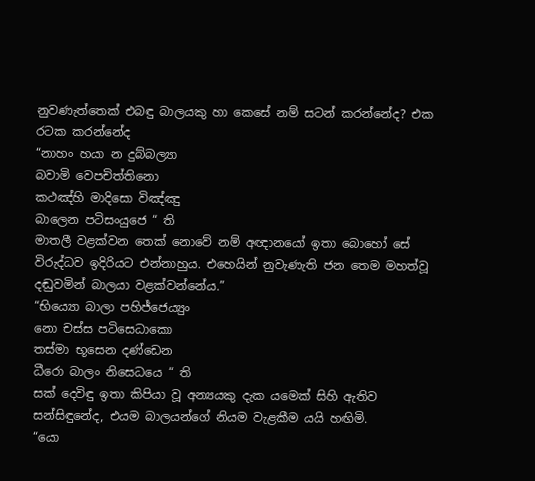නුවණැත්තෙක් එබඳු බාලයකු හා කෙසේ නම් සටන් කරන්නේද? එක රටක කරන්නේද
“නාහං හයා න දුබ්බල්‍යා
බවාමි වෙපචිත්තිනො
කථඤ්හි මාදිසො විඤ්ඤු
බාලෙන පටිසංයුජෙ “ ති
මාතලී වළක්වන තෙක් නොවේ නම් අඥානයෝ ඉතා බොහෝ සේ විරුද්ධව ඉදිරියට එන්නාහුය. එහෙයින් නුවැණැති ජන තෙම මහත්වූ දඬුවමින් බාලයා වළක්වන්නේය.”
“භිය්‍යො බාලා පහිජ්ජෙය්‍යුං
නො චස්ස පටිසෙධාකො
තස්මා භූසෙන දණ්ඩෙන
ධීරො බාලං නිසෙධයෙ “ ති
සක් දෙවිඳු ඉතා කිපියා වූ අන්‍යයකු දැක යමෙක් සිහි ඇතිව සන්සිඳුනේද, එයම බාලයන්ගේ නියම වැළකීම යයි හඟිමි.
“යො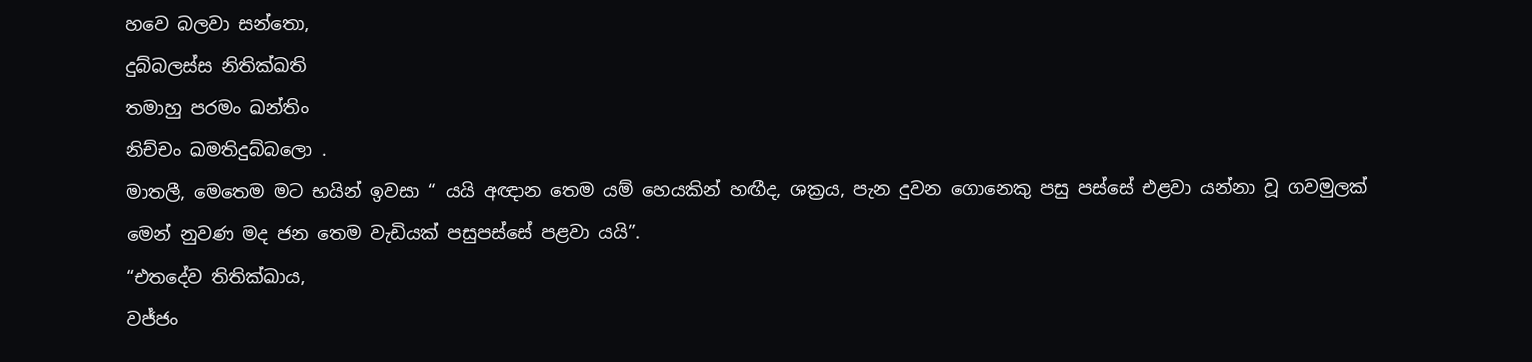හවෙ බලවා සන්තො,
දුබ්බලස්ස නිතික්ඛති
තමාහු පරමං ඛන්තිං
නිච්චං ඛමතිදුබ්බලො .
මාතලී, මෙතෙම මට භයින් ඉවසා “ යයි අඥාන තෙම යම් හෙයකින් හඟීද, ශක්‍රය, පැන දුවන ගොනෙකු පසු පස්සේ එළවා යන්නා වූ ගවමුලක් මෙන් නුවණ මද ජන තෙම වැඩියක් පසුපස්සේ පළවා යයි”.
“එතදේව තිතික්ඛාය,
වජ්ජං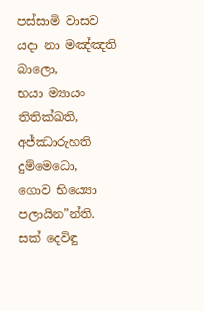පස්සාමි වාසව
යදා නා මඤ්ඤති බාලො,
භයා ම්‍යායං තිතික්ඛති,
අජ්ඣාරුහති දුම්මෙධො,
ගොව භිය්‍යො පලායින”න්ති.
සක් දෙවිඳු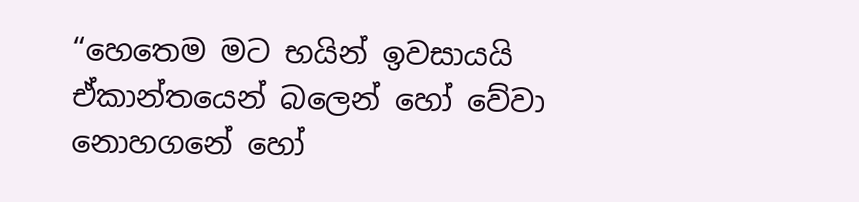“හෙතෙම මට භයින් ඉවසායයි ඒකාන්තයෙන් බලෙන් හෝ වේවා නොහගනේ හෝ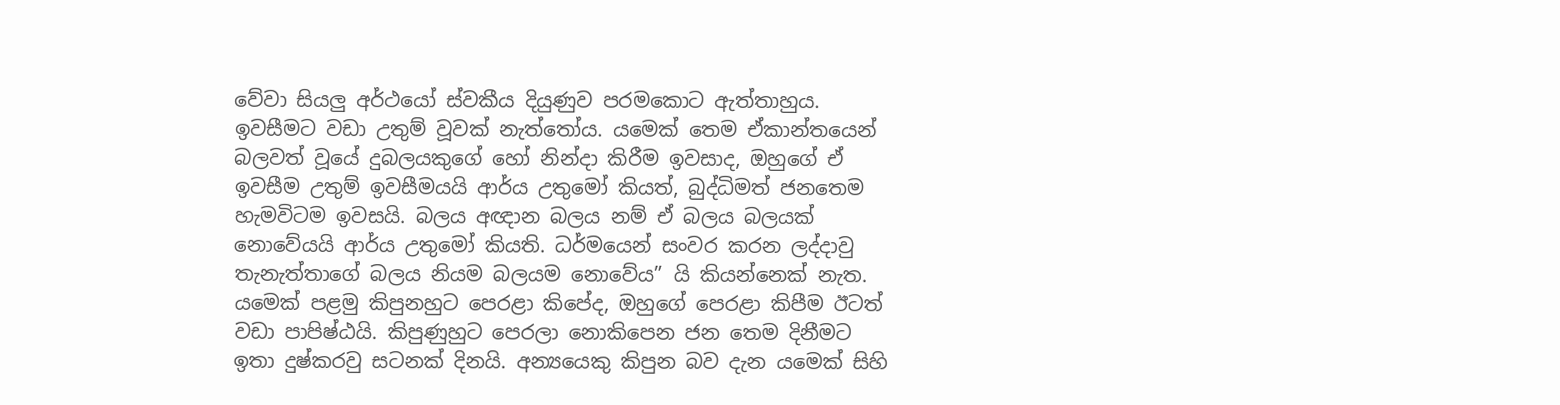වේවා සියලු අර්ථයෝ ස්වකීය දියුණුව පරමකොට ඇත්තාහුය. ඉවසීමට වඩා උතුම් වූවක් නැත්තෝය. යමෙක් තෙම ඒකාන්තයෙන් බලවත් වූයේ දුබලයකුගේ හෝ නින්දා කිරීම ඉවසාද, ඔහුගේ ඒ ඉවසීම උතුම් ඉවසීමයයි ආර්ය උතුමෝ කියත්, බුද්ධිමත් ජනතෙම හැමවිටම ඉවසයි. බලය අඥාන බලය නම් ඒ බලය බලයක් නොවේයයි ආර්ය උතුමෝ කියති. ධර්මයෙන් සංවර කරන ලද්දාවු තැනැත්තාගේ බලය නියම බලයම නොවේය” යි කියන්නෙක් නැත. යමෙක් පළමු කිපුනහුට පෙරළා කිපේද, ඔහුගේ පෙරළා කිපීම ඊටත් වඩා පාපිෂ්ඨයි. කිපුණුහුට පෙරලා නොකිපෙන ජන තෙම දිනීමට ඉතා දුෂ්කරවු සටනක් දිනයි. අන්‍යයෙකු කිපුන බව දැන යමෙක් සිහි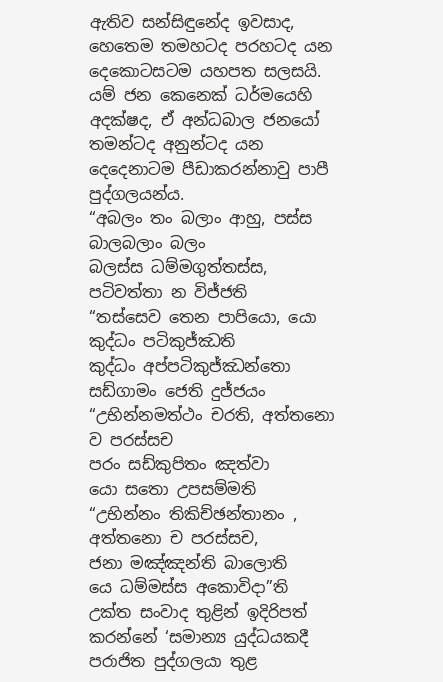ඇතිව සන්සිඳුනේද ඉවසාද, හෙතෙම තමහටද පරහටද යන දෙකොටසටම යහපත සලසයි. යම් ජන කෙනෙක් ධර්මයෙහි අදක්ෂද, ඒ අන්ධබාල ජනයෝ තමන්ටද අනුන්ටද යන දෙදෙනාටම පීඩාකරන්නාවු පාපී පුද්ගලයන්ය.
“අබලං තං බලාං ආහු, පස්ස බාලබලාං බලං
බලස්ස ධම්මගුත්තස්ස, පටිවත්තා න විජ්ජති
“තස්සෙව තෙන පාපියො, යො කුද්ධං පටිකුජ්ඣති
කුද්ධං අප්පටිකුජ්ඣන්තො සඩ්ගාමං ජෙති දුජ්ජයං
“උභින්නමත්ථං චරති, අත්තනො ව පරස්සච
පරං සඩ්කුපිතං ඤත්වා
යො සතො උපසම්මති
“උභින්නං තිකිච්ඡන්තානං ,
අත්තනො ච පරස්සච,
ජනා මඤ්ඤන්ති බාලොති
යෙ ධම්මස්ස අකොවිදා”ති
උක්ත සංවාද තුළින් ඉදිරිපත් කරන්නේ ‘සමාන්‍ය යුද්ධයකදී පරාජිත පුද්ගලයා තුළ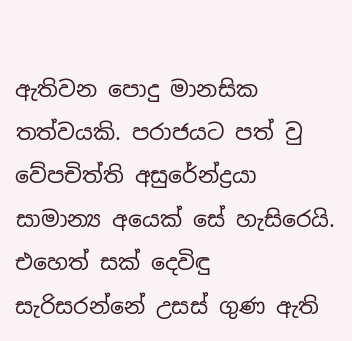ඇතිවන පොදු මානසික තත්වයකි. පරාජයට පත් වු වේපචිත්ති අසුරේන්ද්‍රයා සාමාන්‍ය අයෙක් සේ හැසිරෙයි. එහෙත් සක් දෙවිඳු සැරිසරන්නේ උසස් ගුණ ඇති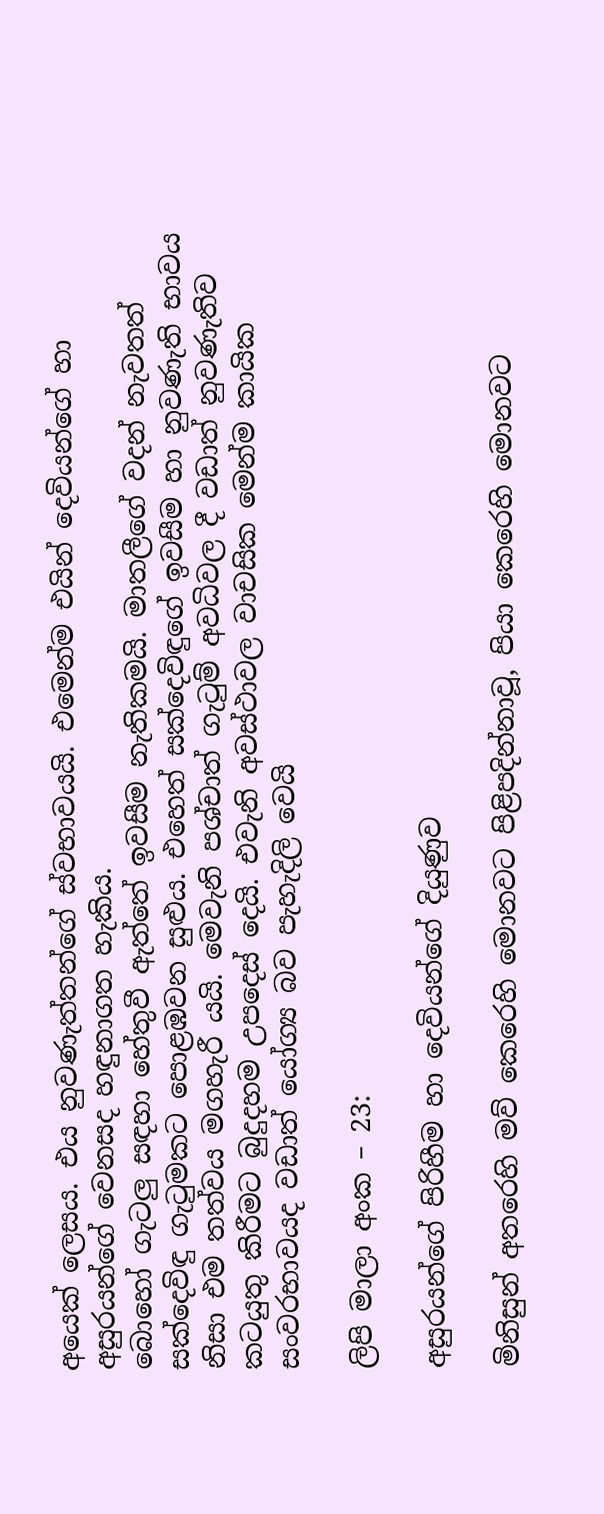අයෙක් ලෙසය. එය නුවණැත්තන්ගේ ස්වභාවයයි. එමෙන්ම එයින් දෙවියන්ගේ හා අසුරයන්ගේ වෙනසද හඳුනාගත හැකිය.
බොහෝ ගැටලු සඳහා හේතුවී ඇත්තේ ඉවසීම නැතිකමයි. මාතලීගේ වදන් නැවතත් සක්දෙවිඳු ගැටුමකට පොළඹවන සුළුය. එහෙත් සක්දෙවිඳුගේ ඉවසීම හා නුවණැති භාවය නිසා එම තත්වය මගහැරී යයි. මෙවැනි පශ්චාත් ගැටුම් අවධිවල දී වඩාත් නුවණැතිව කටයුතු කිරීමට බුදුදහම උපදෙස් දෙයි. එවැනි අවස්ථාවල වාචසික මෙන්ම කායික සංවරභාවයද වඩාත් යෝග්‍ය බව පැහැදිලි වෙයි

ලිපි මාලා අංක – 23:

අසුරයන්ගේ පිරිහීම හා දෙවියන්ගේ දියුණුව

මිනිසුන් අතරෙහි මව් කෙරෙහි මොනවට පිළිපදින්නාවූ, පියා කෙරෙහි මොනවට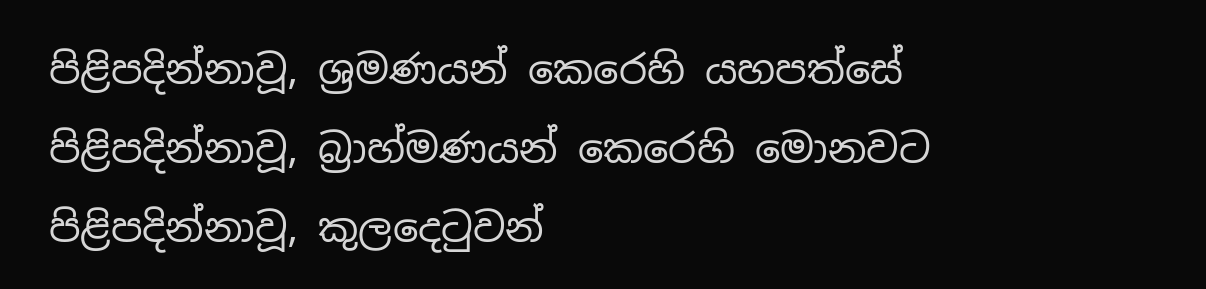පිළිපදින්නාවූ, ශ්‍රමණයන් කෙරෙහි යහපත්සේ පිළිපදින්නාවූ, බ්‍රාහ්මණයන් කෙරෙහි මොනවට පිළිපදින්නාවූ, කුලදෙටුවන්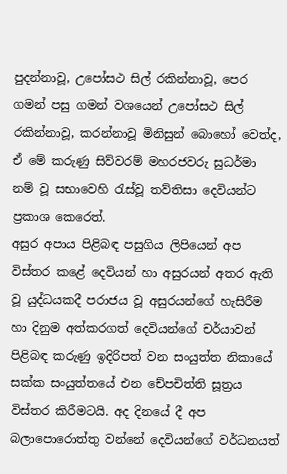පුදන්නාවූ, උපෝසථ සිල් රකින්නාවූ, පෙර ගමන් පසු ගමන් වශයෙන් උපෝසථ සිල් රකින්නාවූ, කරන්නාවූ මිනිසුන් බොහෝ වෙත්ද, ඒ මේ කරුණු සිව්වරම් මහරජවරු සුධර්මා නම් වූ සභාවෙහි රැස්වූ තව්තිසා දෙවියන්ට ප්‍රකාශ කෙරෙත්.
අසුර අපාය පිළිබඳ පසුගිය ලිපියෙන් අප විස්තර කළේ දෙවියන් හා අසුරයන් අතර ඇති වූ යුද්ධයකදී පරාජය වූ අසුරයන්ගේ හැසිරීම හා දිනුම අත්කරගත් දෙවියන්ගේ චර්යාවන් පිළිබඳ කරුණු ඉදිරිපත් වන සංයුත්ත නිකායේ සක්ක සංයුත්තයේ එන චේපචිත්ති සූත්‍රය විස්තර කිරීමටයි. අද දිනයේ දී අප බලාපොරොත්තු වන්නේ දෙවියන්ගේ වර්ධනයත්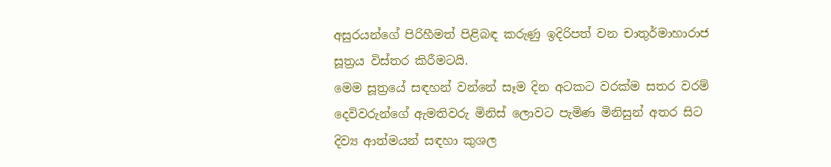අසුරයන්ගේ පිරිහීමත් පිළිබඳ කරුණු ඉදිරිපත් වන චාතුර්මාහාරාජ සූත්‍රය විස්තර කිරීමටයි.
මෙම සූත්‍රයේ සඳහන් වන්නේ සෑම දින අටකට වරක්ම සතර වරම් දෙවිවරුන්ගේ ඇමතිවරු මිනිස් ලොවට පැමිණ මිනිසුන් අතර සිට දිව්‍ය ආත්මයන් සඳහා කුශල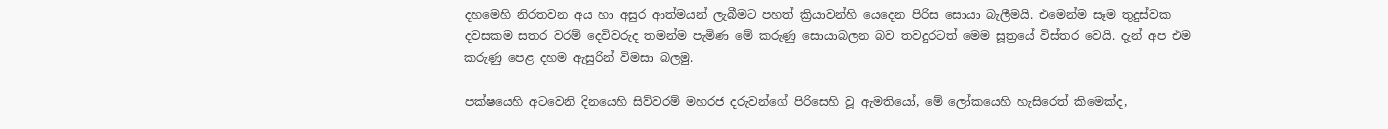දහමෙහි නිරතවන අය හා අසුර ආත්මයන් ලැබීමට පහත් ක්‍රියාවන්හි යෙදෙන පිරිස සොයා බැලීමයි. එමෙන්ම සෑම තුදුස්වක දවසකම සතර වරම් දෙවිවරුද තමන්ම පැමිණ මේ කරුණු සොයාබලන බව තවදුරටත් මෙම සූත්‍රයේ විස්තර වෙයි. දැන් අප එම කරුණු පෙළ දහම ඇසුරින් විමසා බලමු.

පක්ෂයෙහි අටවෙනි දිනයෙහි සිව්වරම් මහරජ දරුවන්ගේ පිරිසෙහි වූ ඇමතියෝ, මේ ලෝකයෙහි හැසිරෙත් කිමෙක්ද,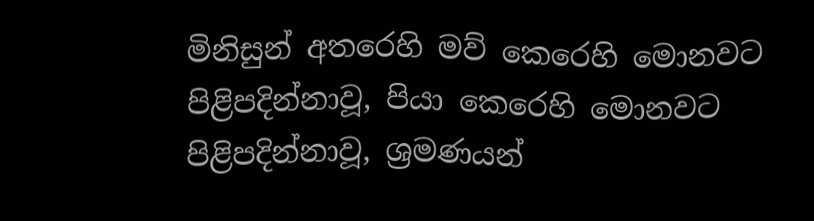මිනිසුන් අතරෙහි මව් කෙරෙහි මොනවට පිළිපදින්නාවූ, පියා කෙරෙහි මොනවට පිළිපදින්නාවූ, ශ්‍රමණයන්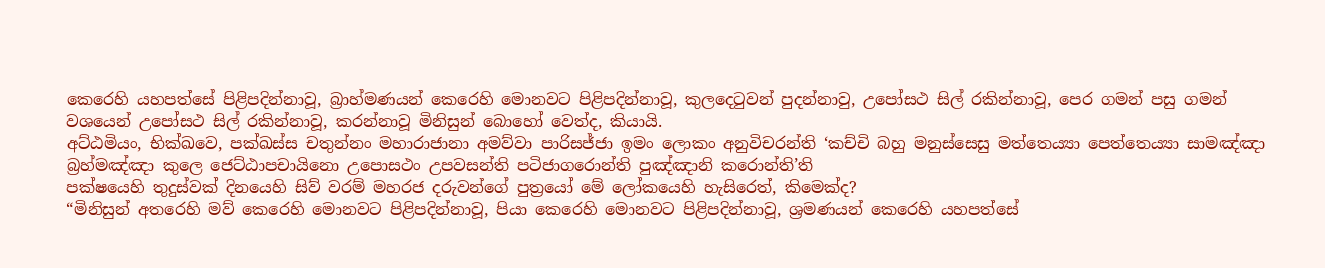කෙරෙහි යහපත්සේ පිළිපදින්නාවූ, බ්‍රාහ්මණයන් කෙරෙහි මොනවට පිළිපදින්නාවූ, කුලදෙටුවන් පුදන්නාවු, උපෝසථ සිල් රකින්නාවූ, පෙර ගමන් පසු ගමන් වශයෙන් උපෝසථ සිල් රකින්නාවූ, කරන්නාවූ මිනිසුන් බොහෝ වෙත්ද, කියායි.
අට්ඨමියං, භික්ඛවෙ, පක්ඛස්ස චතුන්නං මහාරාජානා අමව්වා පාරිසජ්ජා ඉමං ලොකං අනුවිචරන්ති ‘කච්චි බහු මනුස්සෙසු මත්තෙය්‍යා පෙත්තෙය්‍යා සාමඤ්ඤා බ්‍රහ්මඤ්ඤා කුලෙ ජෙට්ඨාපචායිනො උපොසථං උපවසන්ති පටිජාගරොන්ති පුඤ්ඤානි කරොන්ති’ති
පක්ෂයෙහි තුදුස්වක් දිනයෙහි සිව් වරම් මහරජ දරුවන්ගේ පුත්‍රයෝ මේ ලෝකයෙහි හැසිරෙත්, කිමෙක්ද?
“මිනිසුන් අතරෙහි මව් කෙරෙහි මොනවට පිළිපදින්නාවූ, පියා කෙරෙහි මොනවට පිළිපදින්නාවූ, ශ්‍රමණයන් කෙරෙහි යහපත්සේ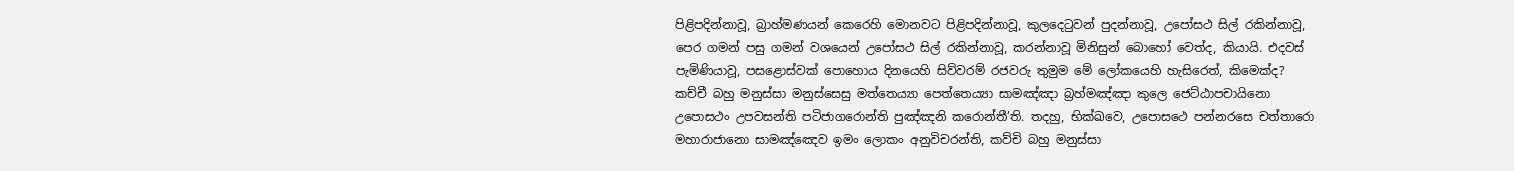පිළිපදින්නාවූ, බ්‍රාහ්මණයන් කෙරෙහි මොනවට පිළිපදින්නාවූ, කුලදෙටුවන් පුදන්නාවූ, උපෝසථ සිල් රකින්නාවූ, පෙර ගමන් පසු ගමන් වශයෙන් උපෝසථ සිල් රකින්නාවූ, කරන්නාවූ මිනිසුන් බොහෝ වෙත්ද, කියායි. එදවස් පැමිණියාවූ, පසළොස්වක් පොහොය දිනයෙහි සිව්වරම් රජවරු තුමුම මේ ලෝකයෙහි හැසිරෙත්, කිමෙක්ද?
කච්චී බහු මනුස්සා මනුස්සෙසු මත්තෙය්‍යා පෙත්තෙය්‍යා සාමඤ්ඤා බ්‍රහ්මඤ්ඤා කුලෙ ජෙට්ඨාපචායිනො උපොසථං උපවසන්ති පටිජාගරොන්ති පුඤ්ඤනි කරොන්තී’ති. තදහු, භික්ඛවෙ, උපොසථෙ පන්නරසෙ චත්තාරො මහාරාජානො සාමඤ්ඤෙව ඉමං ලොකං අනුවිචරන්ති, කව්චි බහු මනුස්සා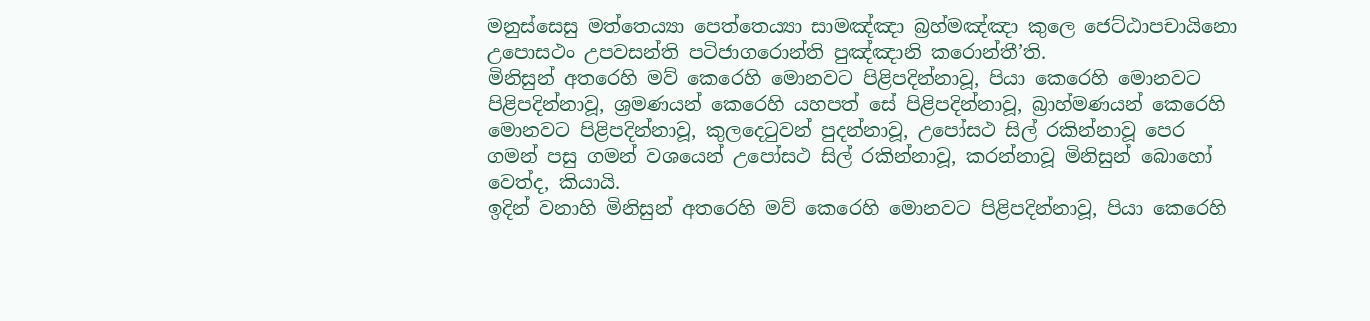මනුස්සෙසු මත්තෙය්‍යා පෙත්තෙය්‍යා සාමඤ්ඤා බ්‍රහ්මඤ්ඤා කුලෙ ජෙට්ඨාපචායිනො උපොසථං උපවසන්ති පටිජාගරොන්ති පුඤ්ඤානි කරොන්තී’ති.
මිනිසුන් අතරෙහි මව් කෙරෙහි මොනවට පිළිපදින්නාවූ, පියා කෙරෙහි මොනවට පිළිපදින්නාවූ, ශ්‍රමණයන් කෙරෙහි යහපත් සේ පිළිපදින්නාවූ, බ්‍රාහ්මණයන් කෙරෙහි මොනවට පිළිපදින්නාවූ, කුලදෙටුවන් පුදන්නාවූ, උපෝසථ සිල් රකින්නාවූ පෙර ගමන් පසු ගමන් වශයෙන් උපෝසථ සිල් රකින්නාවූ, කරන්නාවූ මිනිසුන් බොහෝ වෙත්ද, කියායි.
ඉදින් වනාහි මිනිසුන් අතරෙහි මව් කෙරෙහි මොනවට පිළිපදින්නාවූ, පියා කෙරෙහි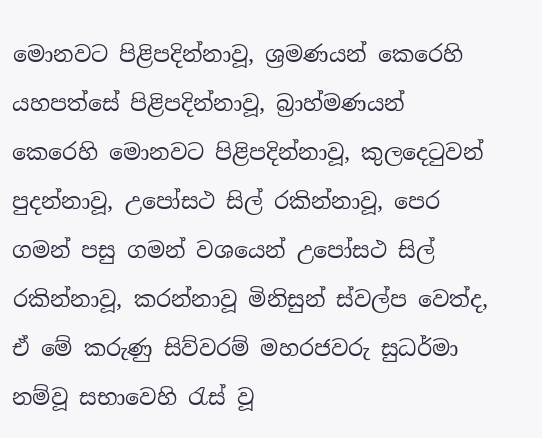මොනවට පිළිපදින්නාවූ, ශ්‍රමණයන් කෙරෙහි යහපත්සේ පිළිපදින්නාවූ, බ්‍රාහ්මණයන් කෙරෙහි මොනවට පිළිපදින්නාවූ, කුලදෙටුවන් පුදන්නාවූ, උපෝසථ සිල් රකින්නාවූ, පෙර ගමන් පසු ගමන් වශයෙන් උපෝසථ සිල් රකින්නාවූ, කරන්නාවූ මිනිසුන් ස්වල්ප වෙත්ද, ඒ මේ කරුණු සිව්වරම් මහරජවරු සුධර්මා නම්වූ සභාවෙහි රැස් වූ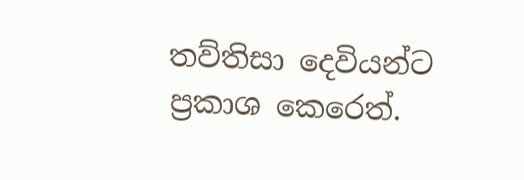තව්තිසා දෙවියන්ට ප්‍රකාශ කෙරෙත්.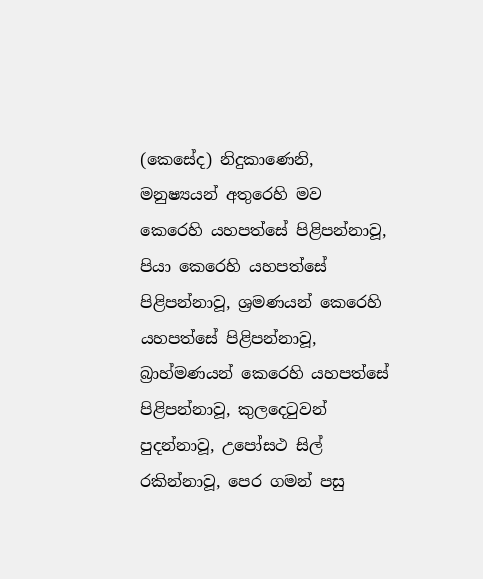(කෙසේද) නිදුකාණෙනි, මනුෂ්‍යයන් අතුරෙහි මව කෙරෙහි යහපත්සේ පිළිපන්නාවූ, පියා කෙරෙහි යහපත්සේ පිළිපන්නාවූ, ශ්‍රමණයන් කෙරෙහි යහපත්සේ පිළිපන්නාවූ, බ්‍රාහ්මණයන් කෙරෙහි යහපත්සේ පිළිපන්නාවූ, කුලදෙටුවන් පුදන්නාවූ, උපෝසථ සිල් රකින්නාවූ, පෙර ගමන් පසු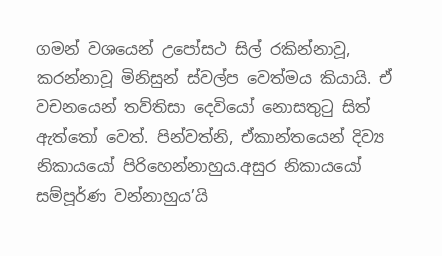ගමන් වශයෙන් උපෝසථ සිල් රකින්නාවූ, කරන්නාවූ මිනිසුන් ස්වල්ප වෙත්මය කියායි. ඒ වචනයෙන් තව්තිසා දෙවියෝ නොසතුටු සිත් ඇත්තෝ වෙත්. පින්වත්නි, ඒකාන්තයෙන් දිව්‍ය නිකායයෝ පිරිහෙන්නාහුය.අසුර නිකායයෝ සම්පූර්ණ වන්නාහුය’යි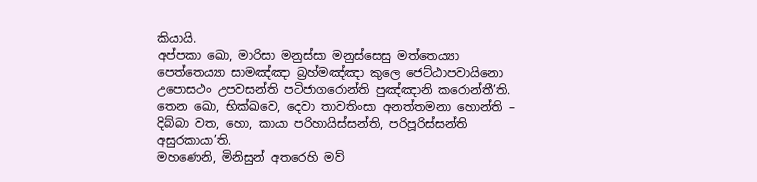කියායි.
අප්පකා ඛො, මාරිසා මනුස්සා මනුස්සෙසු මත්තෙය්‍යා පෙත්තෙය්‍යා සාමඤ්ඤා බ්‍රහ්මඤ්ඤා කුලෙ ජෙට්ඨාපවායිනො උපොසථං උපවසන්ති පටිජාගරොන්ති පුඤ්ඤානි කරොන්තී’ති. තෙන ඛො, භික්ඛවෙ, දෙවා තාවතිංසා අනත්තමනා හොන්ති – දිබ්බා වත, හො, කායා පරිහායිස්සන්ති, පරිපූරිස්සන්ති අසුරකායා’ති.
මහණෙනි, මිනිසුන් අතරෙහි මව්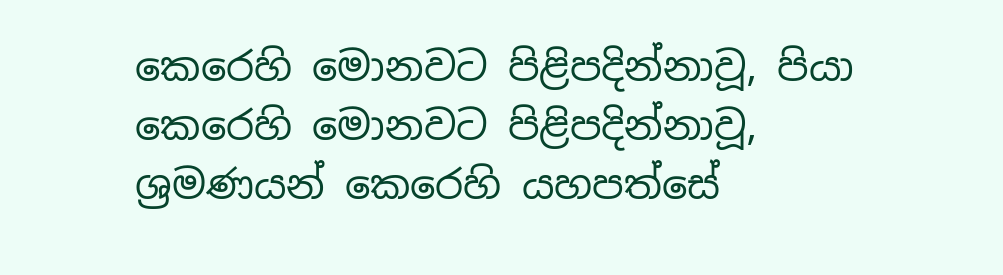කෙරෙහි මොනවට පිළිපදින්නාවූ, පියා කෙරෙහි මොනවට පිළිපදින්නාවූ, ශ්‍රමණයන් කෙරෙහි යහපත්සේ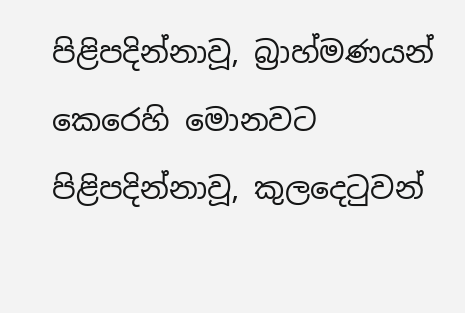පිළිපදින්නාවූ, බ්‍රාහ්මණයන් කෙරෙහි මොනවට පිළිපදින්නාවූ, කුලදෙටුවන්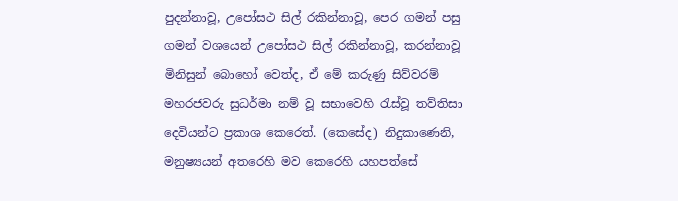පුදන්නාවූ, උපෝසථ සිල් රකින්නාවූ, පෙර ගමන් පසු ගමන් වශයෙන් උපෝසථ සිල් රකින්නාවූ, කරන්නාවූ මිනිසුන් බොහෝ වෙත්ද, ඒ මේ කරුණු සිව්වරම් මහරජවරු සුධර්මා නම් වූ සභාවෙහි රැස්වූ තව්තිසා දෙවියන්ට ප්‍රකාශ කෙරෙත්. (කෙසේද) නිදුකාණෙනි, මනුෂ්‍යයන් අතරෙහි මව කෙරෙහි යහපත්සේ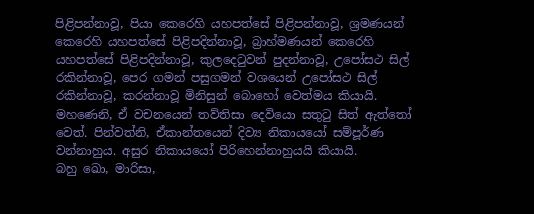පිළිපන්නාවූ, පියා කෙරෙහි යහපත්සේ පිළිපන්නාවූ, ශ්‍රමණයන් කෙරෙහි යහපත්සේ පිළිපදින්නාවූ, බ්‍රාහ්මණයන් කෙරෙහි යහපත්සේ පිළිපදින්නාවූ, කුලදෙටුවන් පුදන්නාවූ, උපෝසථ සිල් රකින්නාවූ, පෙර ගමන් පසුගමන් වශයෙන් උපෝසථ සිල් රකින්නාවූ, කරන්නාවූ මිනිසුන් බොහෝ වෙත්මය කියායි. මහණෙනි, ඒ වචනයෙන් තව්තිසා දෙවියො සතුටු සිත් ඇත්තෝ වෙත්. පින්වත්නි, ඒකාන්තයෙන් දිව්‍ය නිකායයෝ සම්පූර්ණ වන්නාහුය. අසුර නිකායයෝ පිරිහෙන්නාහුයයි කියායි.
බහු ඛො, මාරිසා,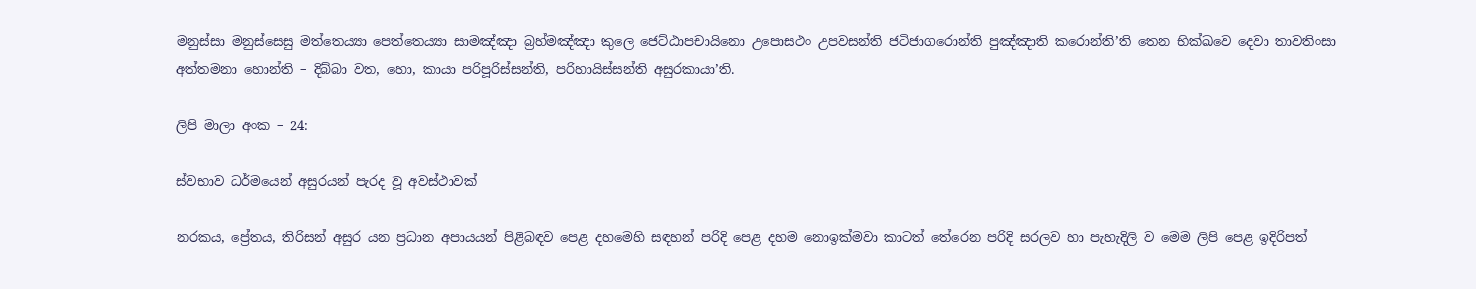මනුස්සා මනුස්සෙසු මත්තෙය්‍යා පෙත්තෙය්‍යා සාමඤ්ඤා බ්‍රහ්මඤ්ඤා කුලෙ ජෙට්ඨාපචායිනො උපොසථං උපවසන්ති ජටිජාගරොන්ති පුඤ්ඤාති කරොන්ති’ති තෙන භික්ඛවෙ දෙවා තාවතිංසා අත්තමනා හොන්ති – දිබ්බා වත, හො, කායා පරිපූරිස්සන්ති, පරිහායිස්සන්ති අසුරකායා’ති.

ලිපි මාලා අංක – 24:

ස්වභාව ධර්මයෙන් අසුරයන් පැරද වූ අවස්ථාවක්

නරකය, ප්‍රේතය, තිරිසන් අසුර යන ප්‍රධාන අපායයන් පිළිබඳව පෙළ දහමෙහි සඳහන් පරිදි පෙළ දහම නොඉක්මවා කාටත් තේරෙන පරිදි සරලව හා පැහැදිලි ව මෙම ලිපි පෙළ ඉදිරිපත්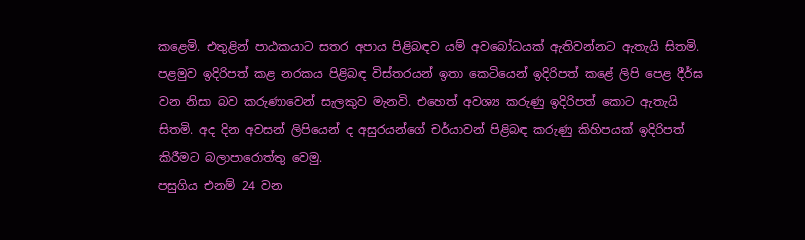කළෙමි. එතුළින් පාඨකයාට සතර අපාය පිළිබඳව යම් අවබෝධයක් ඇතිවන්නට ඇතැයි සිතමි. පළමුව ඉදිරිපත් කළ නරකය පිළිබඳ විස්තරයන් ඉතා කෙටියෙන් ඉදිරිපත් කළේ ලිපි පෙළ දීර්ඝ වන නිසා බව කරුණාවෙන් සැලකුව මැනවි. එහෙත් අවශ්‍ය කරුණු ඉදිරිපත් කොට ඇතැයි සිතමි. අද දින අවසන් ලිපියෙන් ද අසුරයන්ගේ චර්යාවන් පිළිබඳ කරුණු කිහිපයක් ඉදිරිපත් කිරීමට බලාපාරොත්තු වෙමු.
පසුගිය එනම් 24 වන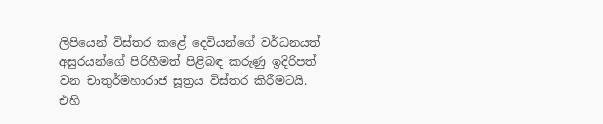ලිපියෙන් විස්තර කළේ දෙවියන්ගේ වර්ධනයත් අසුරයන්ගේ පිරිහීමත් පිළිබඳ කරුණු ඉදිරිපත් වන චාතුර්මහාරාජ සූත්‍රය විස්තර කිරීමටයි. එහි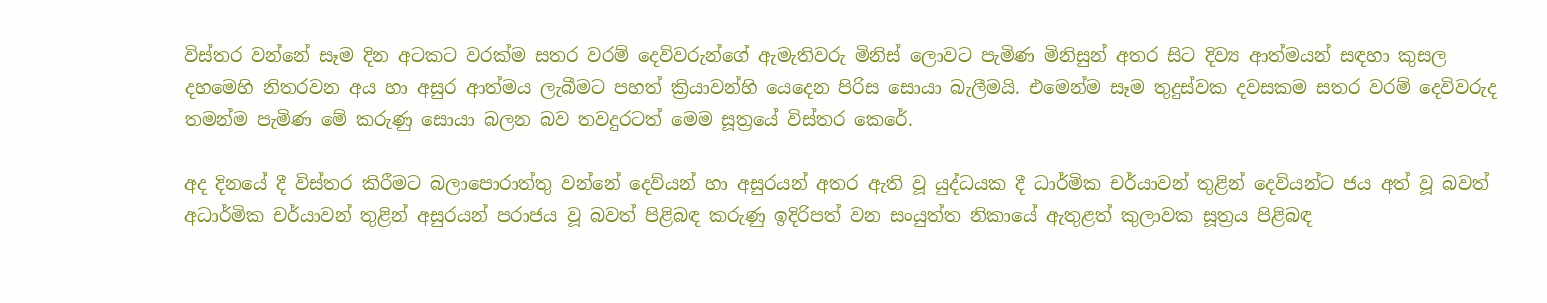විස්තර වන්නේ සෑම දින අටකට වරක්ම සතර වරම් දෙවිවරුන්ගේ ඇමැතිවරු මිනිස් ලොවට පැමිණ මිනිසුන් අතර සිට දිව්‍ය ආත්මයන් සඳහා කුසල දහමෙහි නිතරවන අය හා අසුර ආත්මය ලැබීමට පහත් ක්‍රියාවන්හි යෙදෙන පිරිස සොයා බැලීමයි. එමෙන්ම සෑම තුදුස්වක දවසකම සතර වරම් දෙවිවරුද තමන්ම පැමිණ මේ කරුණු සොයා බලන බව තවදුරටත් මෙම සූත්‍රයේ විස්තර කෙරේ.

අද දිනයේ දී විස්තර කිරීමට බලාපොරාත්තු වන්නේ දෙව්යන් හා අසුරයන් අතර ඇති වූ යුද්ධයක දී ධාර්මික චර්යාවන් තුළින් දෙවියන්ට ජය අත් වූ බවත් අධාර්මික චර්යාවන් තුළින් අසුරයන් පරාජය වූ බවත් පිළිබඳ කරුණු ඉදිරිපත් වන සංයුත්ත නිකායේ ඇතුළත් කුලාවක සූත්‍රය පිළිබඳ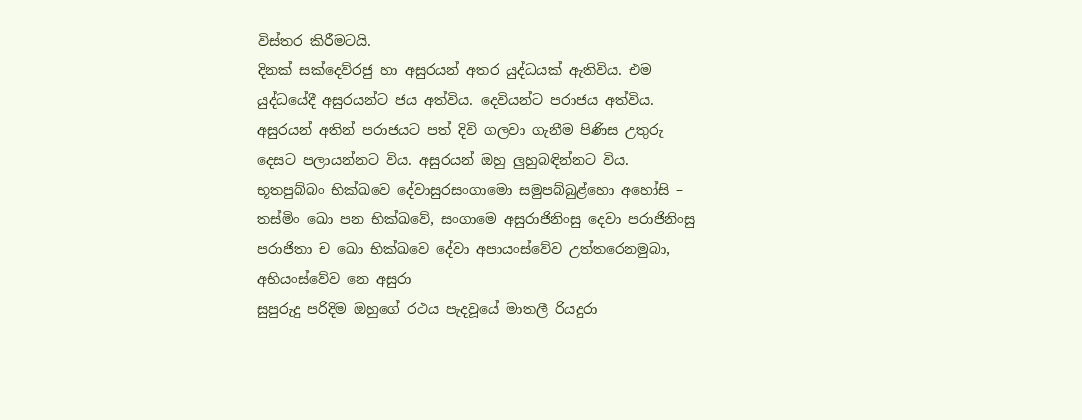විස්තර කිරීමටයි.
දිනක් සක්දෙව්රජු හා අසුරයන් අතර යුද්ධයක් ඇතිවිය. එම යුද්ධයේදී අසුරයන්ට ජය අත්විය. දෙවියන්ට පරාජය අත්විය. අසුරයන් අතින් පරාජයට පත් දිවි ගලවා ගැනීම පිණිස උතුරු දෙසට පලායන්නට විය. අසුරයන් ඔහු ලුහුබඳින්නට විය.
භූතපුබ්බං භික්ඛවෙ දේවාසුරසංගාමො සමුපබ්බුළ්හො අහෝසි – තස්මිං ඛො පන භික්ඛවේ, සංගාමෙ අසුරාජිනිංසු දෙවා පරාජිනිංසු පරාජිතා ච ඛො භික්ඛවෙ දේවා අපායංස්වේව උත්තරෙනමුබා, අභියංස්වේව නෙ අසුරා
සුපුරුදු පරිදිම ඔහුගේ රථය පැදවූයේ මාතලී රියදුරා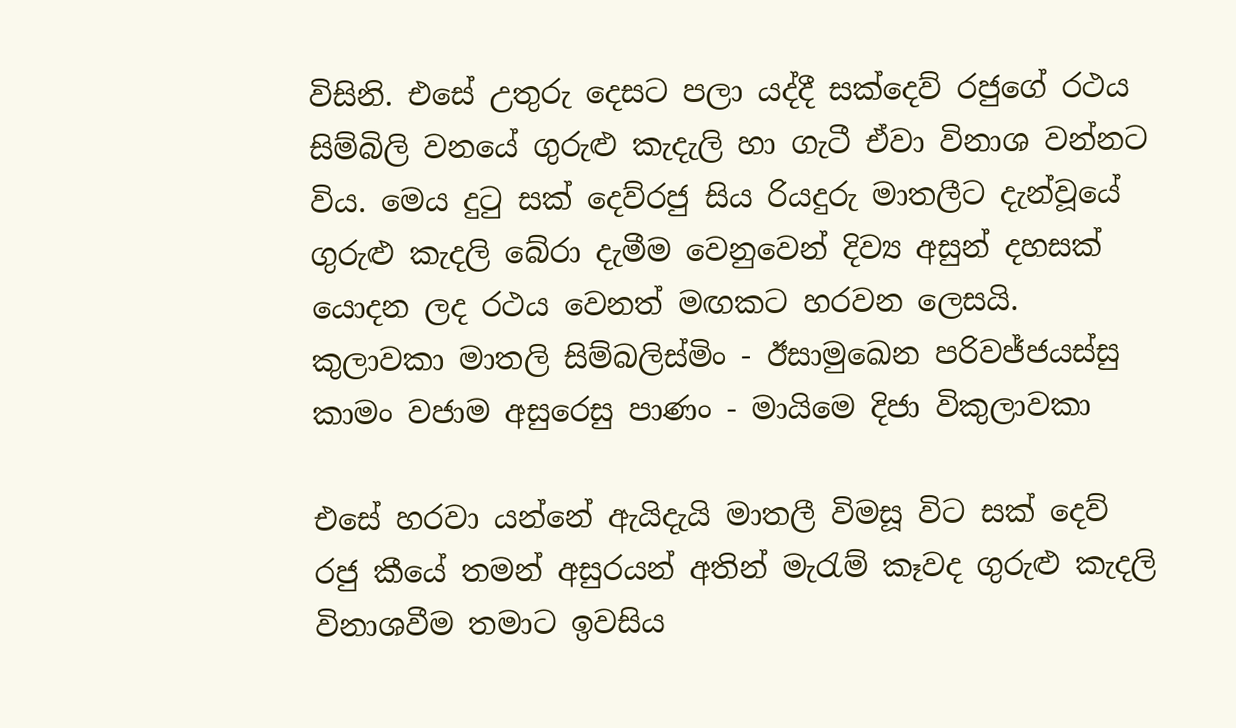විසිනි. එසේ උතුරු දෙසට පලා යද්දී සක්දෙව් රජුගේ රථය සිම්බිලි වනයේ ගුරුළු කැදැලි හා ගැටී ඒවා විනාශ වන්නට විය. මෙය දුටු සක් දෙව්රජු සිය රියදුරු මාතලීට දැන්වූයේ ගුරුළු කැදලි බේරා දැමීම වෙනුවෙන් දිව්‍ය අසුන් දහසක් යොදන ලද රථය වෙනත් මඟකට හරවන ලෙසයි.
කුලාවකා මාතලි සිම්බලිස්මිං - ඊසාමුඛෙන පරිවජ්ජයස්සු
කාමං වජාම අසුරෙසු පාණං - මායිමෙ දිජා විකුලාවකා

එසේ හරවා යන්නේ ඇයිදැයි මාතලී විමසූ විට සක් දෙව් රජු කීයේ තමන් අසුරයන් අතින් මැරැම් කෑවද ගුරුළු කැදලි විනාශවීම තමාට ඉවසිය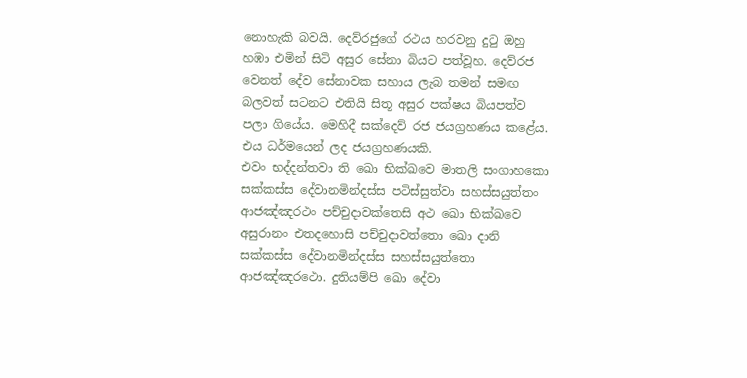නොහැකි බවයි. දෙව්රජුගේ රථය හරවනු දුටු ඔහු හඹා එමින් සිටි අසුර සේනා බියට පත්වූහ. දෙව්රජ වෙනත් දේව සේනාවක සහාය ලැබ තමන් සමඟ බලවත් සටනට එතියි සිතූ අසුර පක්ෂය බියපත්ව පලා ගියේය. මෙහිදී සක්දෙව් රජ ජයග්‍රහණය කළේය. එය ධර්මයෙන් ලද ජයග්‍රහණයකි.
එවං භද්දන්තවා ති ඛො භික්ඛවෙ මාතලි සංගාහකො සක්කස්ස දේවානමින්දස්ස පටිස්සුත්වා සහස්සයුත්තං ආජඤ්ඤරථං පච්චුදාවක්තෙසි අථ ඛො භික්ඛවෙ අසුරානං එතදහොසි පච්චුදාවත්තො ඛො දානි සක්කස්ස දේවානමින්දස්ස සහස්සයුත්තො ආජඤ්ඤරථො. දුතියම්පි ඛො දේවා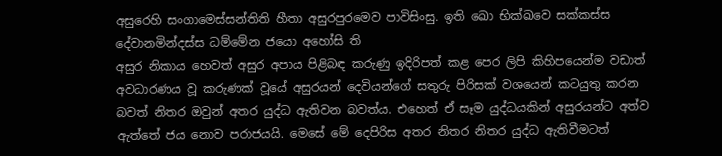අසුරෙහි සංගාමෙස්සන්තිති හීතා අසුරපුරමෙව පාවිසිංසු. ඉති ඛො භික්ඛවෙ සක්කස්ස දේවානමින්දස්ස ධම්මේන ජයො අහෝසි ති
අසුර නිකාය හෙවත් අසුර අපාය පිළිබඳ කරුණු ඉදිරිපත් කළ පෙර ලිපි කිහිපයෙන්ම වඩාත් අවධාරණය වූ කරුණක් වූයේ අසුරයන් දෙවියන්ගේ සතුරු පිරිසක් වශයෙන් කටයුතු කරන බවත් නිතර ඔවුන් අතර යුද්ධ ඇතිවන බවත්ය. එහෙත් ඒ සෑම යුද්ධයකින් අසුරයන්ට අත්ව ඇත්තේ ජය නොව පරාජයයි. මෙසේ මේ දෙපිරිස අතර නිතර නිතර යුද්ධ ඇතිවීමටත්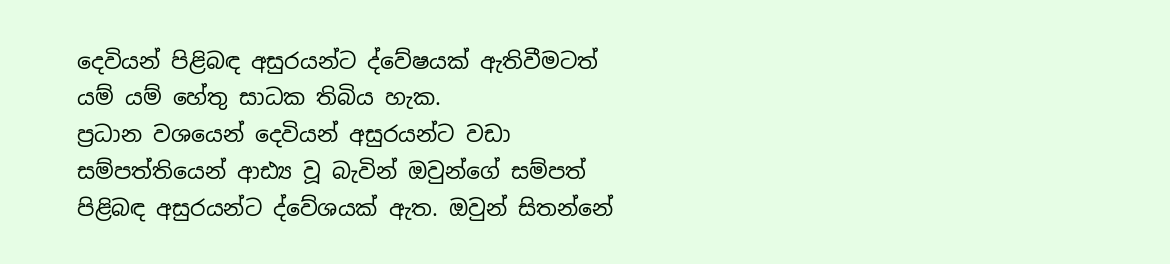දෙවියන් පිළිබඳ අසුරයන්ට ද්වේෂයක් ඇතිවීමටත් යම් යම් හේතු සාධක තිබිය හැක.
ප්‍රධාන වශයෙන් දෙවියන් අසුරයන්ට වඩා සම්පත්තියෙන් ආඪ්‍ය වූ බැවින් ඔවුන්ගේ සම්පත් පිළිබඳ අසුරයන්ට ද්වේශයක් ඇත. ඔවුන් සිතන්නේ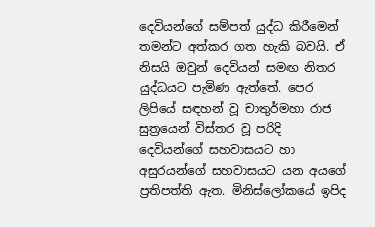දෙවියන්ගේ සම්පත් යුද්ධ කිරීමෙන් තමන්ට අත්කර ගත හැකි බවයි. ඒ නිසයි ඔවුන් දෙවියන් සමඟ නිතර යුද්ධයට පැමිණ ඇත්තේ. පෙර ලිපියේ සඳහන් වූ චාතුර්මහා රාජ සුත්‍රයෙන් විස්තර වූ පරිදි දෙවියන්ගේ සහවාසයට හා අසුරයන්ගේ සහවාසයට යන අයගේ ප්‍රතිපත්ති ඇත. මිනිස්ලෝකයේ ඉපිද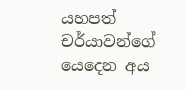යහපත් චර්යාවන්ගේ යෙදෙන අය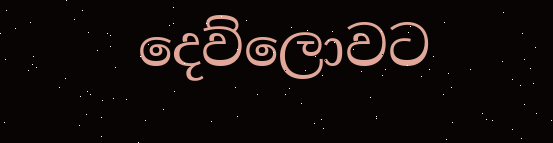දෙව්ලොවට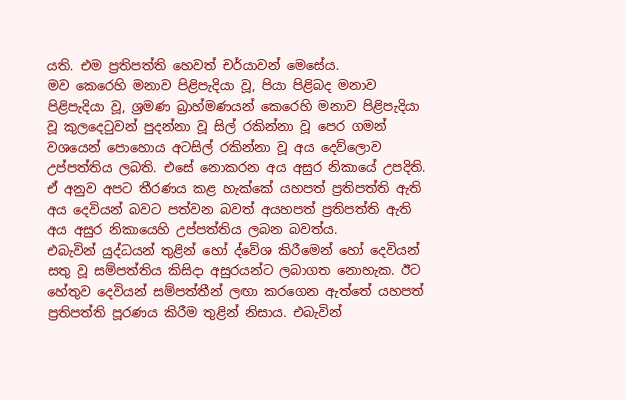යති. එම ප්‍රතිපත්ති හෙවත් චර්යාවන් මෙසේය.
මව කෙරෙහි මනාව පිළිපැදියා වූ, පියා පිළිබද මනාව පිළිපැදියා වූ, ශ්‍රමණ බ්‍රාහ්මණයන් කෙරෙහි මනාව පිළිපැදියා වූ කුලදෙටුවන් පුදන්නා වූ සිල් රකින්නා වූ පෙර ගමන් වශයෙන් පොහොය අටසිල් රකින්නා වූ අය දෙව්ලොව උප්පත්තිය ලබති. එසේ නොකරන අය අසුර නිකායේ උපදිති. ඒ අනුව අපට තීරණය කළ හැක්කේ යහපත් ප්‍රතිපත්ති ඇති අය දෙවියන් බවට පත්වන බවත් අයහපත් ප්‍රතිපත්ති ඇති අය අසුර නිකායෙහි උප්පත්තිය ලබන බවත්ය.
එබැවින් යුද්ධයන් තුළින් හෝ ද්වේශ කිරීමෙන් හෝ දෙවියන් සතු වූ සම්පත්තිය කිසිදා අසුරයන්ට ලබාගත නොහැක. ඊට හේතුව දෙවියන් සම්පත්තීන් ලඟා කරගෙන ඇත්තේ යහපත් ප්‍රතිපත්ති පූරණය කිරීම තුළින් නිසාය. එබැවින්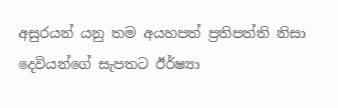අසුරයන් යනු තම අයහපත් ප්‍රතිපත්ති නිසා දෙවියන්ගේ සැපතට ඊර්ෂ්‍යා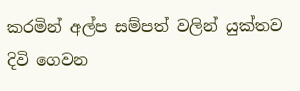කරමින් අල්ප සම්පත් වලින් යුක්තව දිවි ගෙවන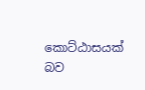කොට්ඨාසයක් බව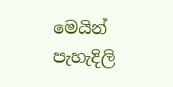මෙයින් පැහැදිලි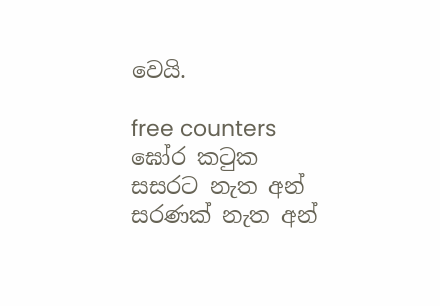වෙයි.

free counters
ඝෝර කටුක සසරට නැත අන් සරණක් නැත අන්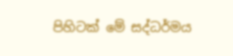පිහිටක් මේ සද්ධර්මය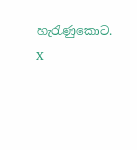හැරැණුකොට.
X